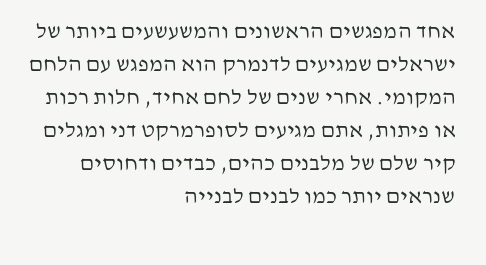אחד המפגשים הראשונים והמשעשעים ביותר של ישראלים שמגיעים לדנמרק הוא המפגש עם הלחם המקומי. אחרי שנים של לחם אחיד, חלות רכות או פיתות, אתם מגיעים לסופרמרקט דני ומגלים קיר שלם של מלבנים כהים, כבדים ודחוסים שנראים יותר כמו לבנים לבנייה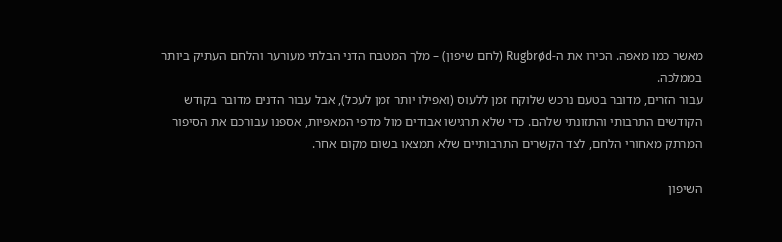מאשר כמו מאפה. הכירו את ה-Rugbrød (לחם שיפון) – מלך המטבח הדני הבלתי מעורער והלחם העתיק ביותר בממלכה.
עבור הזרים, מדובר בטעם נרכש שלוקח זמן ללעוס (ואפילו יותר זמן לעכל), אבל עבור הדנים מדובר בקודש הקודשים התרבותי והתזונתי שלהם. כדי שלא תרגישו אבודים מול מדפי המאפיות, אספנו עבורכם את הסיפור המרתק מאחורי הלחם, לצד הקשרים התרבותיים שלא תמצאו בשום מקום אחר.

השיפון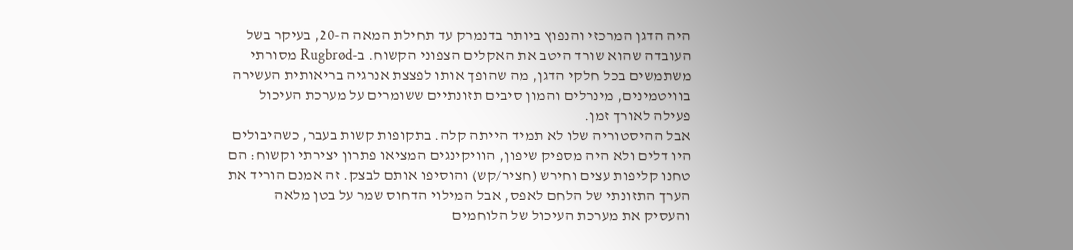היה הדגן המרכזי והנפוץ ביותר בדנמרק עד תחילת המאה ה-20, בעיקר בשל העובדה שהוא שורד היטב את האקלים הצפוני הקשוח. ב-Rugbrød מסורתי משתמשים בכל חלקי הדגן, מה שהופך אותו לפצצת אנרגיה בריאותית העשירה בוויטמינים, מינרלים והמון סיבים תזונתיים ששומרים על מערכת העיכול פעילה לאורך זמן.
אבל ההיסטוריה שלו לא תמיד הייתה קלה. בתקופות קשות בעבר, כשהיבולים היו דלים ולא היה מספיק שיפון, הוויקינגים המציאו פתרון יצירתי וקשוח: הם טחנו קליפות עצים וחירש (חציר/קש) והוסיפו אותם לבצק. זה אמנם הוריד את הערך התזונתי של הלחם לאפס, אבל המילוי הדחוס שמר על בטן מלאה והעסיק את מערכת העיכול של הלוחמים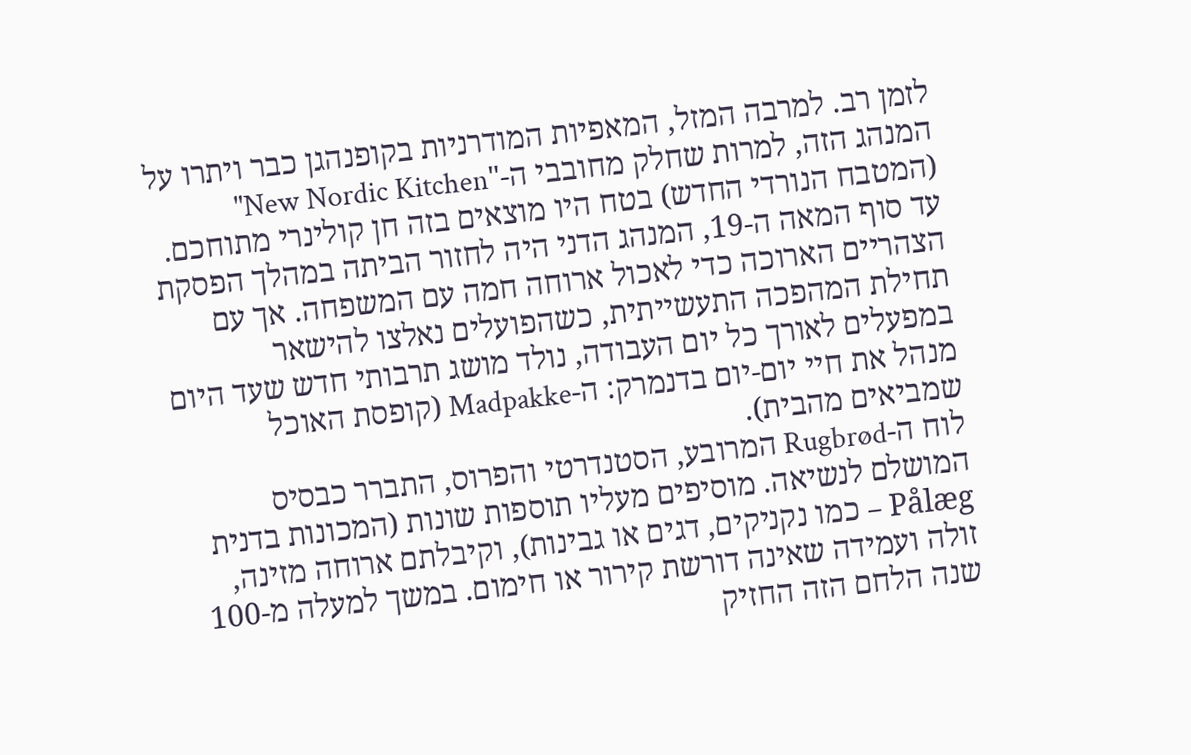לזמן רב. למרבה המזל, המאפיות המודרניות בקופנהגן כבר ויתרו על המנהג הזה, למרות שחלק מחובבי ה-"New Nordic Kitchen" (המטבח הנורדי החדש) בטח היו מוצאים בזה חן קולינרי מתוחכם.
עד סוף המאה ה-19, המנהג הדני היה לחזור הביתה במהלך הפסקת הצהריים הארוכה כדי לאכול ארוחה חמה עם המשפחה. אך עם תחילת המהפכה התעשייתית, כשהפועלים נאלצו להישאר במפעלים לאורך כל יום העבודה, נולד מושג תרבותי חדש שעד היום מנהל את חיי יום-יום בדנמרק: ה-Madpakke (קופסת האוכל שמביאים מהבית).
לוח ה-Rugbrød המרובע, הסטנדרטי והפרוס, התברר כבסיס המושלם לנשיאה. מוסיפים מעליו תוספות שונות (המכונות בדנית Pålæg – כמו נקניקים, דגים או גבינות), וקיבלתם ארוחה מזינה, זולה ועמידה שאינה דורשת קירור או חימום. במשך למעלה מ-100 שנה הלחם הזה החזיק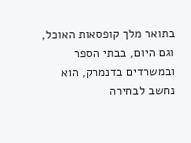בתואר מלך קופסאות האוכל, וגם היום, בבתי הספר ובמשרדים בדנמרק, הוא נחשב לבחירה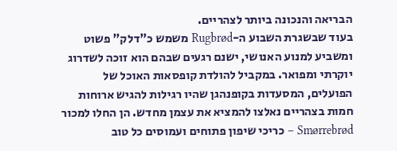הבריאה והנכונה ביותר לצהריים.
בעוד שבשגרת השבוע ה-Rugbrød משמש כ"דלק" פשוט ומשביע למנוע האנושי, ישנם רגעים שבהם הוא זוכה לשדרוג יוקרתי ומפואר. במקביל להולדת קופסאות האוכל של הפועלים, המסעדות בקופנהגן שהיו רגילות להגיש ארוחות חמות בצהריים נאלצו להמציא את עצמן מחדש. הן החלו למכור Smørrebrød – כריכי שיפון פתוחים ועמוסים כל טוב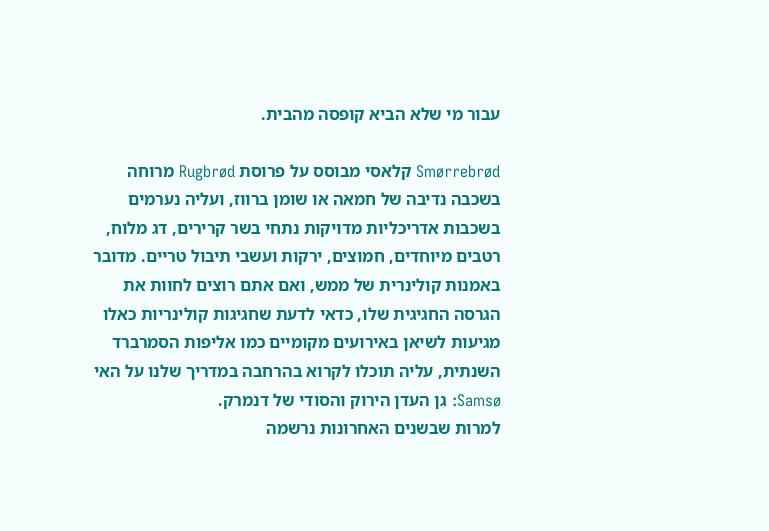עבור מי שלא הביא קופסה מהבית.

Smørrebrød קלאסי מבוסס על פרוסת Rugbrød מרוחה בשכבה נדיבה של חמאה או שומן ברווז, ועליה נערמים בשכבות אדריכליות מדויקות נתחי בשר קרירים, דג מלוח, רטבים מיוחדים, חמוצים, ירקות ועשבי תיבול טריים. מדובר באמנות קולינרית של ממש, ואם אתם רוצים לחוות את הגרסה החגיגית שלו, כדאי לדעת שחגיגות קולינריות כאלו מגיעות לשיאן באירועים מקומיים כמו אליפות הסמרברד השנתית, עליה תוכלו לקרוא בהרחבה במדריך שלנו על האי Samsø: גן העדן הירוק והסודי של דנמרק.
למרות שבשנים האחרונות נרשמה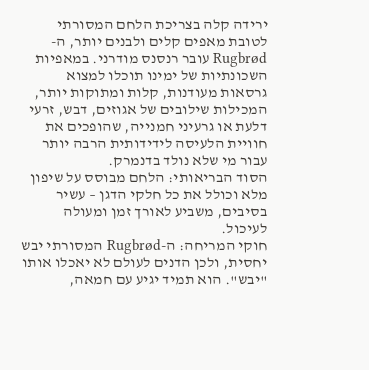ירידה קלה בצריכת הלחם המסורתי לטובת מאפים קלים ולבנים יותר, ה-Rugbrød עובר רנסנס מודרני. במאפיות השכונתיות של ימינו תוכלו למצוא גרסאות מעודנות, קלות ומתוקות יותר, המכילות שילובים של אגוזים, דבש, זרעי דלעת או גרעיני חמנייה, שהופכים את חוויית הלעיסה לידידותית הרבה יותר עבור מי שלא נולד בדנמרק.
הסוד הבריאותי: הלחם מבוסס על שיפון מלא וכולל את כל חלקי הדגן – עשיר בסיבים, משביע לאורך זמן ומעולה לעיכול.
חוקי המריחה: ה-Rugbrød המסורתי יבש יחסית, ולכן הדנים לעולם לא יאכלו אותו "יבש". הוא תמיד יגיע עם חמאה,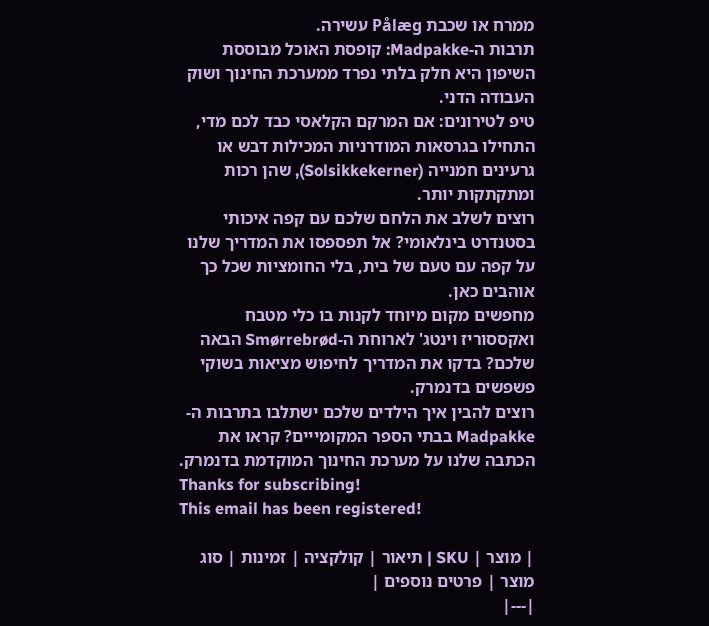ממרח או שכבת Pålæg עשירה.
תרבות ה-Madpakke: קופסת האוכל מבוססת השיפון היא חלק בלתי נפרד ממערכת החינוך ושוק העבודה הדני.
טיפ לטירונים: אם המרקם הקלאסי כבד לכם מדי, התחילו בגרסאות המודרניות המכילות דבש או גרעינים חמנייה (Solsikkekerner), שהן רכות ומתקתקות יותר.
רוצים לשלב את הלחם שלכם עם קפה איכותי בסטנדרט בינלאומי? אל תפספסו את המדריך שלנו על קפה עם טעם של בית, בלי החומציות שכל כך אוהבים כאן.
מחפשים מקום מיוחד לקנות בו כלי מטבח ואקססוריז וינטג' לארוחת ה-Smørrebrød הבאה שלכם? בדקו את המדריך לחיפוש מציאות בשוקי פשפשים בדנמרק.
רוצים להבין איך הילדים שלכם ישתלבו בתרבות ה-Madpakke בבתי הספר המקומייים? קראו את הכתבה שלנו על מערכת החינוך המוקדמת בדנמרק.
Thanks for subscribing!
This email has been registered!

| מוצר | SKU | תיאור | קולקציה | זמינות | סוג מוצר | פרטים נוספים |
|---|